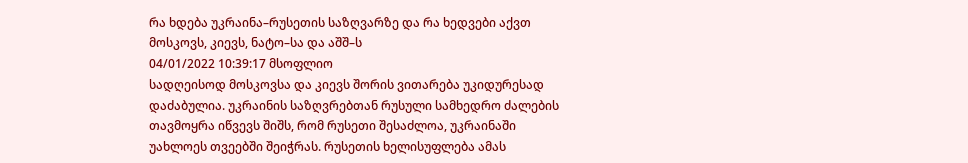რა ხდება უკრაინა–რუსეთის საზღვარზე და რა ხედვები აქვთ მოსკოვს, კიევს, ნატო–სა და აშშ–ს
04/01/2022 10:39:17 მსოფლიო
სადღეისოდ მოსკოვსა და კიევს შორის ვითარება უკიდურესად დაძაბულია. უკრაინის საზღვრებთან რუსული სამხედრო ძალების თავმოყრა იწვევს შიშს, რომ რუსეთი შესაძლოა, უკრაინაში უახლოეს თვეებში შეიჭრას. რუსეთის ხელისუფლება ამას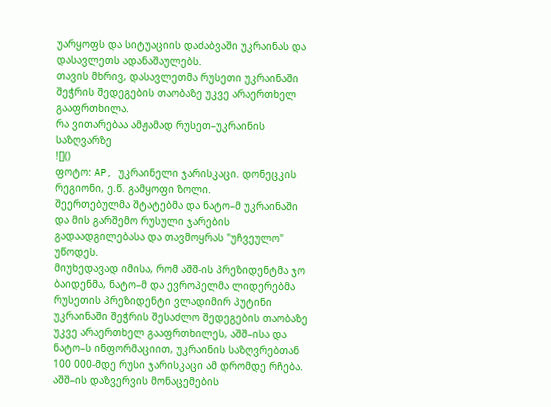უარყოფს და სიტუაციის დაძაბვაში უკრაინას და დასავლეთს ადანაშაულებს.
თავის მხრივ, დასავლეთმა რუსეთი უკრაინაში შეჭრის შედეგების თაობაზე უკვე არაერთხელ გააფრთხილა.
რა ვითარებაა ამჟამად რუსეთ–უკრაინის საზღვარზე
![]()
ფოტო: AP, უკრაინელი ჯარისკაცი. დონეცკის რეგიონი, ე.წ. გამყოფი ზოლი.
შეერთებულმა შტატებმა და ნატო–მ უკრაინაში და მის გარშემო რუსული ჯარების გადაადგილებასა და თავმოყრას "უჩვეულო" უწოდეს.
მიუხედავად იმისა, რომ აშშ-ის პრეზიდენტმა ჯო ბაიდენმა, ნატო–მ და ევროპელმა ლიდერებმა რუსეთის პრეზიდენტი ვლადიმირ პუტინი უკრაინაში შეჭრის შესაძლო შედეგების თაობაზე უკვე არაერთხელ გააფრთხილეს, აშშ–ისა და ნატო–ს ინფორმაციით, უკრაინის საზღვრებთან 100 000-მდე რუსი ჯარისკაცი ამ დრომდე რჩება.
აშშ–ის დაზვერვის მონაცემების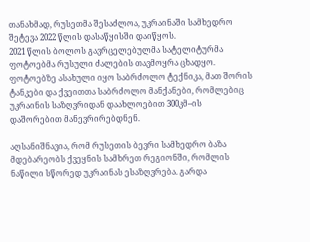თანახმად, რუსეთმა შესაძლოა, უკრაინაში სამხედრო შეტევა 2022 წლის დასაწყისში დაიწყოს.
2021 წლის ბოლოს გავრცელებულმა სატელიტურმა ფოტოებმა რუსული ძალების თავმოყრა ცხადყო. ფოტოებზე ასახული იყო საბრძოლო ტექნიკა, მათ შორის ტანკები და ქვეითთა საბრძოლო მანქანები, რომლებიც უკრაინის საზღვრიდან დაახლოებით 300კმ–ის დაშორებით მანევრირებდნენ.

აღსანიშნავია, რომ რუსეთის ბევრი სამხედრო ბაზა მდებარეობს ქვეყნის სამხრეთ რეგიონში, რომლის ნაწილი სწორედ უკრაინას ესაზღვრება. გარდა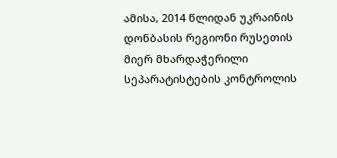ამისა, 2014 წლიდან უკრაინის დონბასის რეგიონი რუსეთის მიერ მხარდაჭერილი სეპარატისტების კონტროლის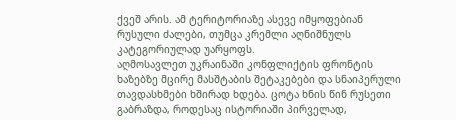ქვეშ არის. ამ ტერიტორიაზე ასევე იმყოფებიან რუსული ძალები, თუმცა კრემლი აღნიშნულს კატეგორიულად უარყოფს.
აღმოსავლეთ უკრაინაში კონფლიქტის ფრონტის ხაზებზე მცირე მასშტაბის შეტაკებები და სნაიპერული თავდასხმები ხშირად ხდება. ცოტა ხნის წინ რუსეთი გაბრაზდა, როდესაც ისტორიაში პირველად,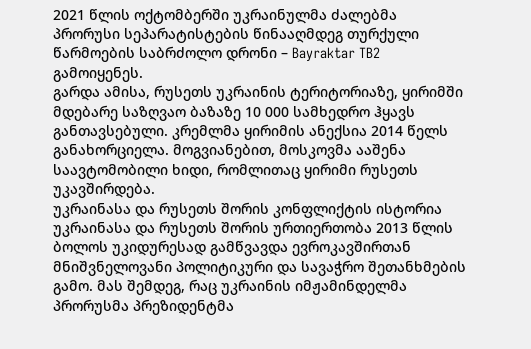2021 წლის ოქტომბერში უკრაინულმა ძალებმა პრორუსი სეპარატისტების წინააღმდეგ თურქული წარმოების საბრძოლო დრონი – Bayraktar TB2 გამოიყენეს.
გარდა ამისა, რუსეთს უკრაინის ტერიტორიაზე, ყირიმში მდებარე საზღვაო ბაზაზე 10 000 სამხედრო ჰყავს განთავსებული. კრემლმა ყირიმის ანექსია 2014 წელს განახორციელა. მოგვიანებით, მოსკოვმა ააშენა საავტომობილი ხიდი, რომლითაც ყირიმი რუსეთს უკავშირდება.
უკრაინასა და რუსეთს შორის კონფლიქტის ისტორია
უკრაინასა და რუსეთს შორის ურთიერთობა 2013 წლის ბოლოს უკიდურესად გამწვავდა ევროკავშირთან მნიშვნელოვანი პოლიტიკური და სავაჭრო შეთანხმების გამო. მას შემდეგ, რაც უკრაინის იმჟამინდელმა პრორუსმა პრეზიდენტმა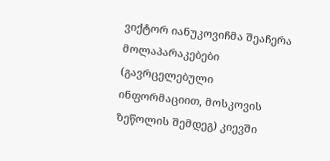ვიქტორ იანუკოვიჩმა შეაჩერა მოლაპარაკებები (გავრცელებული ინფორმაციით, მოსკოვის ზეწოლის შემდეგ) კიევში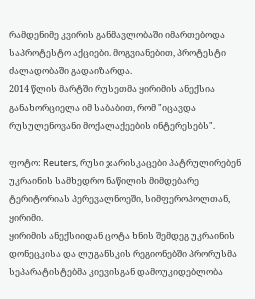რამდენიმე კვირის განმავლობაში იმართებოდა საპროტესტო აქციები. მოგვიანებით, პროტესტი ძალადობაში გადაიზარდა.
2014 წლის მარტში რუსეთმა ყირიმის ანექსია განახორციელა იმ საბაბით, რომ "იცავდა რუსულენოვანი მოქალაქეების ინტერესებს".

ფოტო: Reuters, რუსი ჯარისკაცები პატრულირებენ უკრაინის სამხედრო ნაწილის მიმდებარე ტერიტორიას პერევალნოეში, სიმფეროპოლთან, ყირიმი.
ყირიმის ანექსიიდან ცოტა ხნის შემდეგ უკრაინის დონეცკისა და ლუგანსკის რეგიონებში პრორუსმა სეპარატისტებმა კიევისგან დამოუკიდებლობა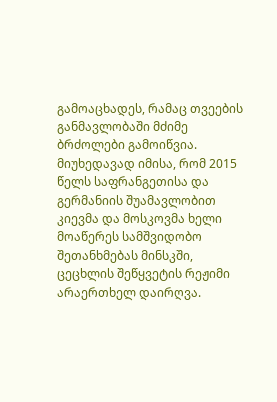გამოაცხადეს, რამაც თვეების განმავლობაში მძიმე ბრძოლები გამოიწვია. მიუხედავად იმისა, რომ 2015 წელს საფრანგეთისა და გერმანიის შუამავლობით კიევმა და მოსკოვმა ხელი მოაწერეს სამშვიდობო შეთანხმებას მინსკში, ცეცხლის შეწყვეტის რეჟიმი არაერთხელ დაირღვა.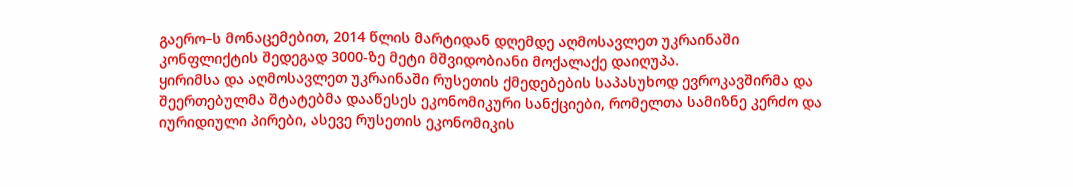გაერო–ს მონაცემებით, 2014 წლის მარტიდან დღემდე აღმოსავლეთ უკრაინაში კონფლიქტის შედეგად 3000-ზე მეტი მშვიდობიანი მოქალაქე დაიღუპა.
ყირიმსა და აღმოსავლეთ უკრაინაში რუსეთის ქმედებების საპასუხოდ ევროკავშირმა და შეერთებულმა შტატებმა დააწესეს ეკონომიკური სანქციები, რომელთა სამიზნე კერძო და იურიდიული პირები, ასევე რუსეთის ეკონომიკის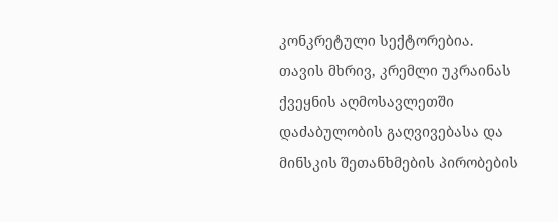კონკრეტული სექტორებია.
თავის მხრივ, კრემლი უკრაინას ქვეყნის აღმოსავლეთში დაძაბულობის გაღვივებასა და მინსკის შეთანხმების პირობების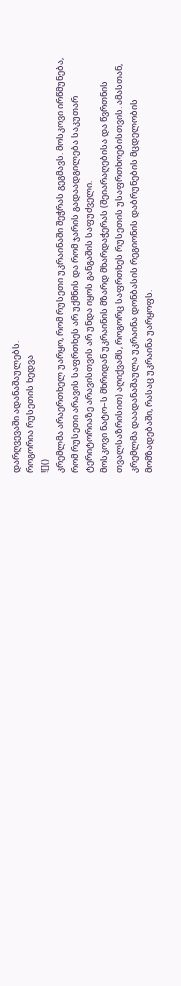დარღვევაში ადანაშაულებს.
როგორია რუსეთის ხედვა
![]()
კრემლმა არაერთხელ უარყო, რომ რუსეთი უკრაინაში შეჭრას გეგმავს. მოსკოვი ირწმუნება, რომ რუსეთი არავის საფრთხეს არ უქმნის და რომ ჯარის გადაადგილება საკუთარ ტერიტორიაზე არავისთვის არ უნდა იყოს განგაშის საფუძველი.
მოსკოვი ნატო–ს მხრიდან უკრაინის მზარდ მხარდაჭერას (შეიარაღებისა და წვრთნის თვალსაზრისით) აღიქვამს, როგორც საფრთხეს რუსეთის უსაფრთხოებისთვის. ამასთან, კრემლმა დაადანაშაულა უკრაინა დონბასის რეგიონის დაბრუნების მცდელობის მომზადებაში, რასაც უკრაინა უარყოფს.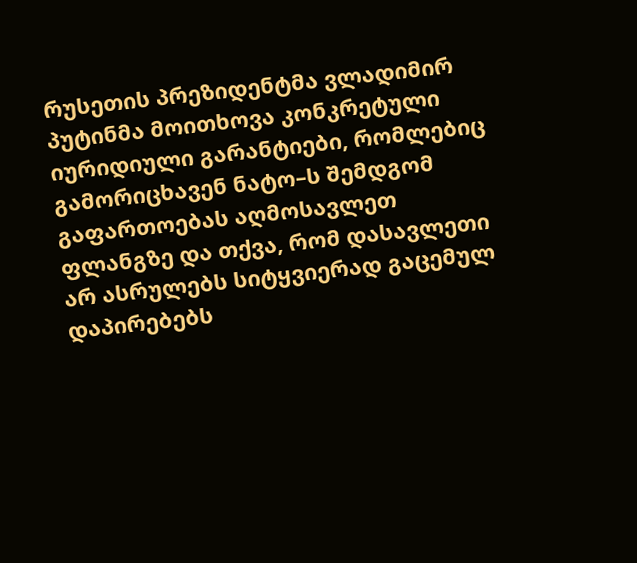რუსეთის პრეზიდენტმა ვლადიმირ პუტინმა მოითხოვა კონკრეტული იურიდიული გარანტიები, რომლებიც გამორიცხავენ ნატო–ს შემდგომ გაფართოებას აღმოსავლეთ ფლანგზე და თქვა, რომ დასავლეთი არ ასრულებს სიტყვიერად გაცემულ დაპირებებს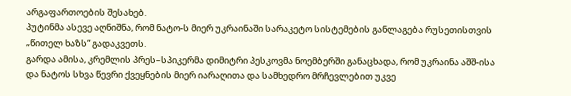არგაფართოების შესახებ.
პუტინმა ასევე აღნიშნა, რომ ნატო-ს მიერ უკრაინაში სარაკეტო სისტემების განლაგება რუსეთისთვის „წითელ ხაზს“ გადაკვეთს.
გარდა ამისა, კრემლის პრეს–სპიკერმა დიმიტრი პესკოვმა ნოემბერში განაცხადა, რომ უკრაინა აშშ-ისა და ნატოს სხვა წევრი ქვეყნების მიერ იარაღითა და სამხედრო მრჩევლებით უკვე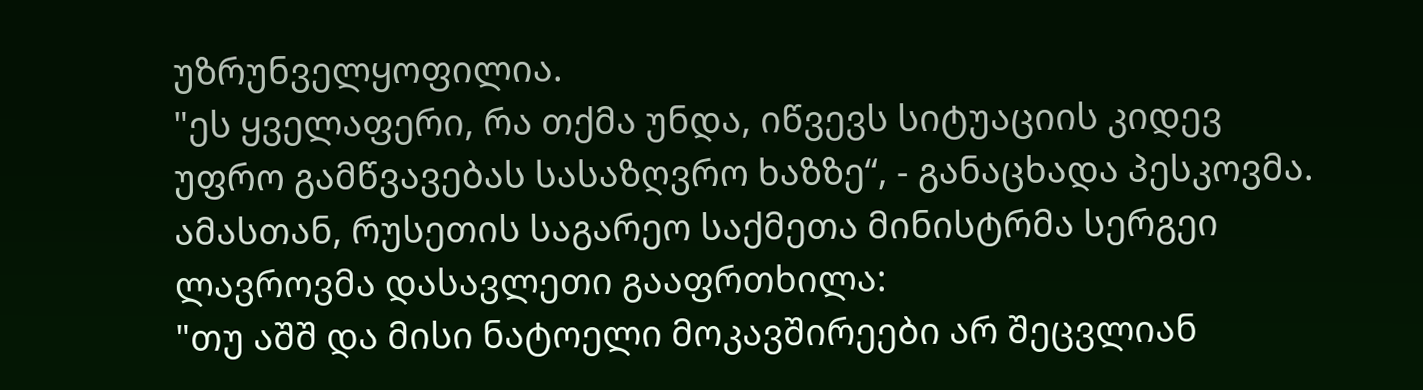უზრუნველყოფილია.
"ეს ყველაფერი, რა თქმა უნდა, იწვევს სიტუაციის კიდევ უფრო გამწვავებას სასაზღვრო ხაზზე“, - განაცხადა პესკოვმა.
ამასთან, რუსეთის საგარეო საქმეთა მინისტრმა სერგეი ლავროვმა დასავლეთი გააფრთხილა:
"თუ აშშ და მისი ნატოელი მოკავშირეები არ შეცვლიან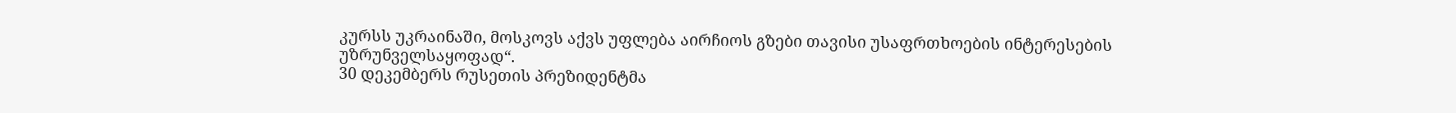კურსს უკრაინაში, მოსკოვს აქვს უფლება აირჩიოს გზები თავისი უსაფრთხოების ინტერესების უზრუნველსაყოფად“.
30 დეკემბერს რუსეთის პრეზიდენტმა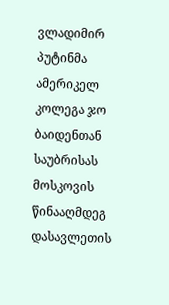ვლადიმირ პუტინმა ამერიკელ კოლეგა ჯო ბაიდენთან საუბრისას მოსკოვის წინააღმდეგ დასავლეთის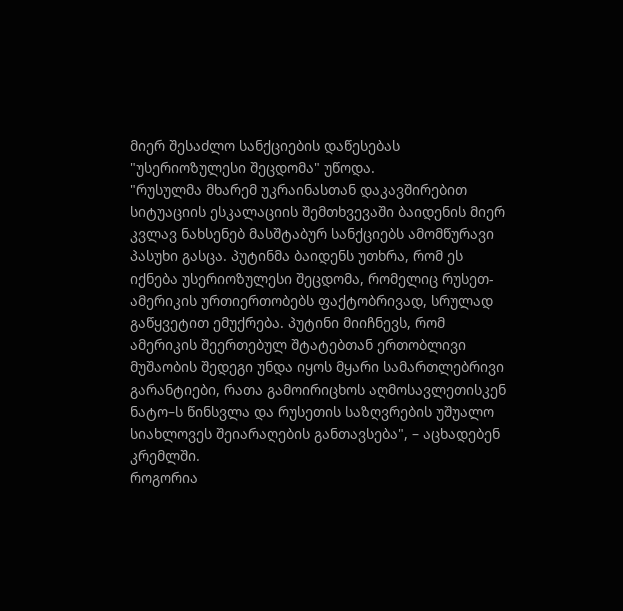მიერ შესაძლო სანქციების დაწესებას "უსერიოზულესი შეცდომა" უწოდა.
"რუსულმა მხარემ უკრაინასთან დაკავშირებით სიტუაციის ესკალაციის შემთხვევაში ბაიდენის მიერ კვლავ ნახსენებ მასშტაბურ სანქციებს ამომწურავი პასუხი გასცა. პუტინმა ბაიდენს უთხრა, რომ ეს იქნება უსერიოზულესი შეცდომა, რომელიც რუსეთ-ამერიკის ურთიერთობებს ფაქტობრივად, სრულად გაწყვეტით ემუქრება. პუტინი მიიჩნევს, რომ ამერიკის შეერთებულ შტატებთან ერთობლივი მუშაობის შედეგი უნდა იყოს მყარი სამართლებრივი გარანტიები, რათა გამოირიცხოს აღმოსავლეთისკენ ნატო–ს წინსვლა და რუსეთის საზღვრების უშუალო სიახლოვეს შეიარაღების განთავსება", – აცხადებენ კრემლში.
როგორია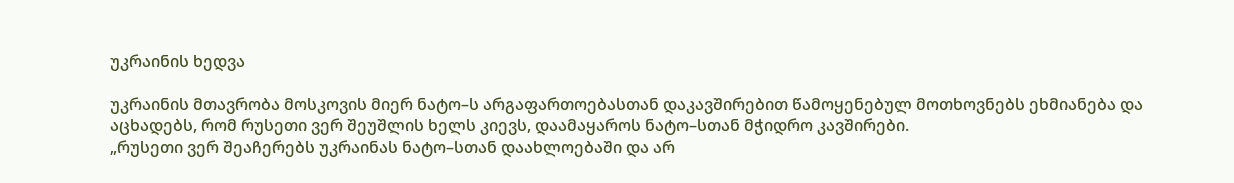უკრაინის ხედვა

უკრაინის მთავრობა მოსკოვის მიერ ნატო–ს არგაფართოებასთან დაკავშირებით წამოყენებულ მოთხოვნებს ეხმიანება და აცხადებს, რომ რუსეთი ვერ შეუშლის ხელს კიევს, დაამაყაროს ნატო–სთან მჭიდრო კავშირები.
„რუსეთი ვერ შეაჩერებს უკრაინას ნატო–სთან დაახლოებაში და არ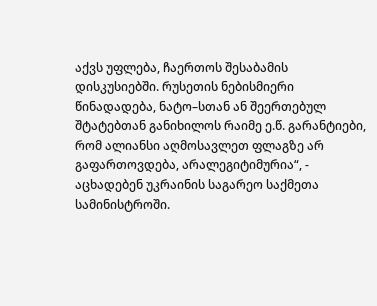აქვს უფლება, ჩაერთოს შესაბამის დისკუსიებში. რუსეთის ნებისმიერი წინადადება, ნატო–სთან ან შეერთებულ შტატებთან განიხილოს რაიმე ე.წ. გარანტიები, რომ ალიანსი აღმოსავლეთ ფლაგზე არ გაფართოვდება, არალეგიტიმურია“, - აცხადებენ უკრაინის საგარეო საქმეთა სამინისტროში.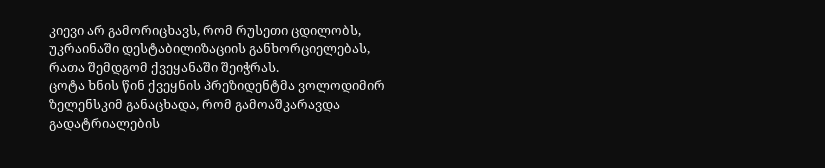კიევი არ გამორიცხავს, რომ რუსეთი ცდილობს, უკრაინაში დესტაბილიზაციის განხორციელებას, რათა შემდგომ ქვეყანაში შეიჭრას.
ცოტა ხნის წინ ქვეყნის პრეზიდენტმა ვოლოდიმირ ზელენსკიმ განაცხადა, რომ გამოაშკარავდა გადატრიალების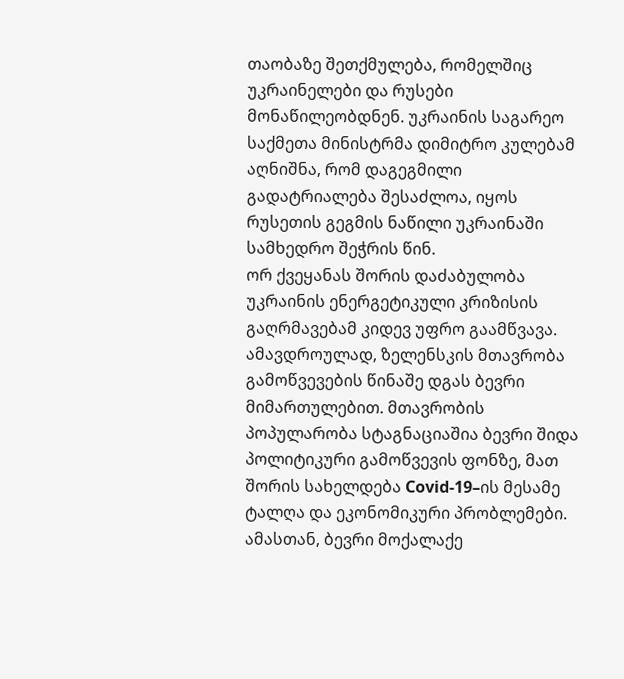თაობაზე შეთქმულება, რომელშიც უკრაინელები და რუსები მონაწილეობდნენ. უკრაინის საგარეო საქმეთა მინისტრმა დიმიტრო კულებამ აღნიშნა, რომ დაგეგმილი გადატრიალება შესაძლოა, იყოს რუსეთის გეგმის ნაწილი უკრაინაში სამხედრო შეჭრის წინ.
ორ ქვეყანას შორის დაძაბულობა უკრაინის ენერგეტიკული კრიზისის გაღრმავებამ კიდევ უფრო გაამწვავა.
ამავდროულად, ზელენსკის მთავრობა გამოწვევების წინაშე დგას ბევრი მიმართულებით. მთავრობის პოპულარობა სტაგნაციაშია ბევრი შიდა პოლიტიკური გამოწვევის ფონზე, მათ შორის სახელდება Covid-19–ის მესამე ტალღა და ეკონომიკური პრობლემები. ამასთან, ბევრი მოქალაქე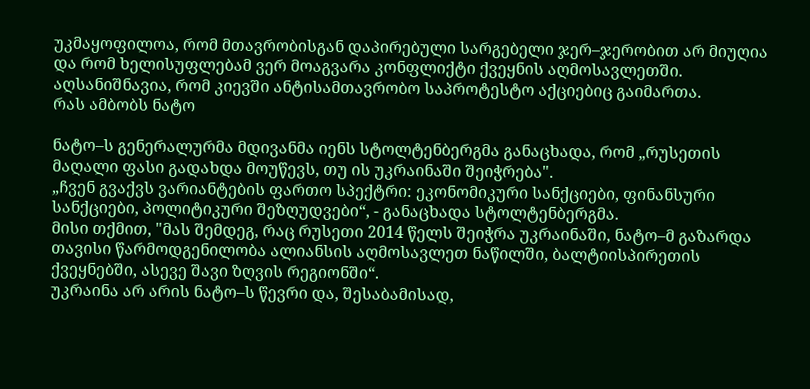უკმაყოფილოა, რომ მთავრობისგან დაპირებული სარგებელი ჯერ–ჯერობით არ მიუღია და რომ ხელისუფლებამ ვერ მოაგვარა კონფლიქტი ქვეყნის აღმოსავლეთში. აღსანიშნავია, რომ კიევში ანტისამთავრობო საპროტესტო აქციებიც გაიმართა.
რას ამბობს ნატო

ნატო–ს გენერალურმა მდივანმა იენს სტოლტენბერგმა განაცხადა, რომ „რუსეთის მაღალი ფასი გადახდა მოუწევს, თუ ის უკრაინაში შეიჭრება".
„ჩვენ გვაქვს ვარიანტების ფართო სპექტრი: ეკონომიკური სანქციები, ფინანსური სანქციები, პოლიტიკური შეზღუდვები“, - განაცხადა სტოლტენბერგმა.
მისი თქმით, "მას შემდეგ, რაც რუსეთი 2014 წელს შეიჭრა უკრაინაში, ნატო–მ გაზარდა თავისი წარმოდგენილობა ალიანსის აღმოსავლეთ ნაწილში, ბალტიისპირეთის ქვეყნებში, ასევე შავი ზღვის რეგიონში“.
უკრაინა არ არის ნატო–ს წევრი და, შესაბამისად,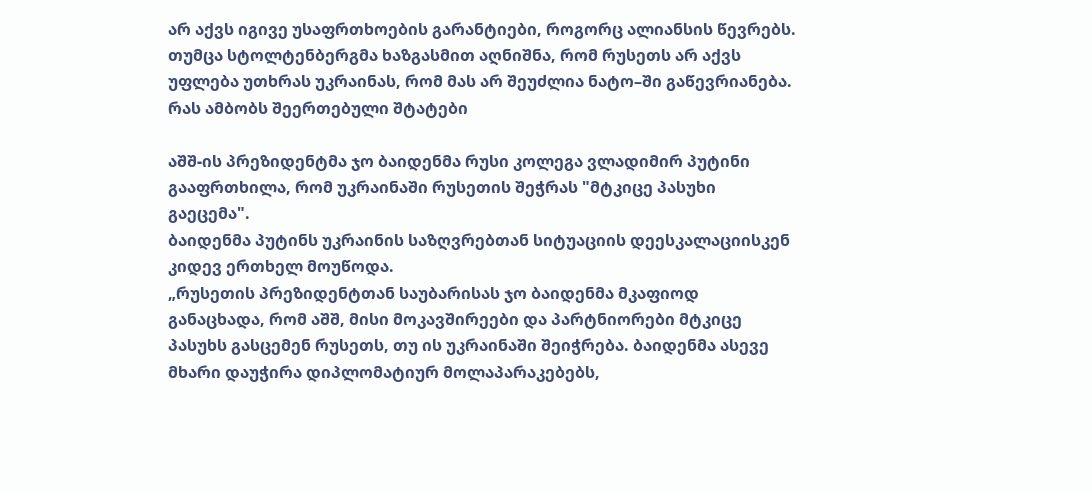არ აქვს იგივე უსაფრთხოების გარანტიები, როგორც ალიანსის წევრებს. თუმცა სტოლტენბერგმა ხაზგასმით აღნიშნა, რომ რუსეთს არ აქვს უფლება უთხრას უკრაინას, რომ მას არ შეუძლია ნატო–ში გაწევრიანება.
რას ამბობს შეერთებული შტატები

აშშ-ის პრეზიდენტმა ჯო ბაიდენმა რუსი კოლეგა ვლადიმირ პუტინი გააფრთხილა, რომ უკრაინაში რუსეთის შეჭრას "მტკიცე პასუხი გაეცემა".
ბაიდენმა პუტინს უკრაინის საზღვრებთან სიტუაციის დეესკალაციისკენ კიდევ ერთხელ მოუწოდა.
„რუსეთის პრეზიდენტთან საუბარისას ჯო ბაიდენმა მკაფიოდ განაცხადა, რომ აშშ, მისი მოკავშირეები და პარტნიორები მტკიცე პასუხს გასცემენ რუსეთს, თუ ის უკრაინაში შეიჭრება. ბაიდენმა ასევე მხარი დაუჭირა დიპლომატიურ მოლაპარაკებებს,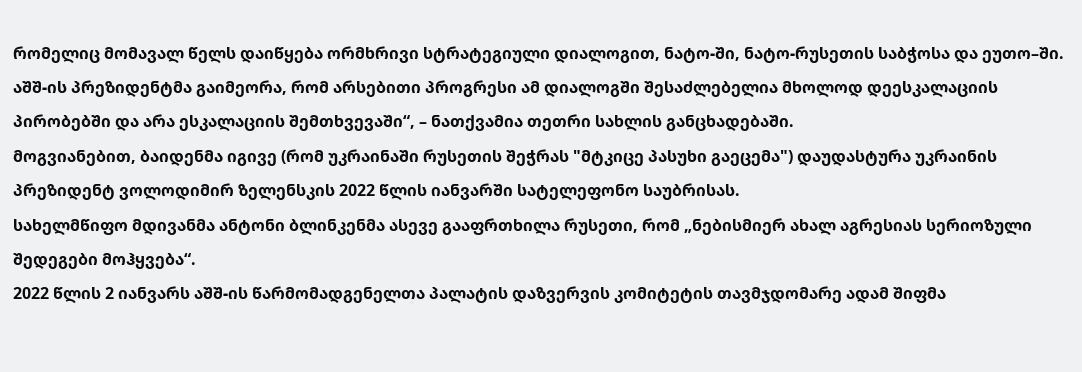რომელიც მომავალ წელს დაიწყება ორმხრივი სტრატეგიული დიალოგით, ნატო-ში, ნატო-რუსეთის საბჭოსა და ეუთო–ში. აშშ-ის პრეზიდენტმა გაიმეორა, რომ არსებითი პროგრესი ამ დიალოგში შესაძლებელია მხოლოდ დეესკალაციის პირობებში და არა ესკალაციის შემთხვევაში“, – ნათქვამია თეთრი სახლის განცხადებაში.
მოგვიანებით, ბაიდენმა იგივე (რომ უკრაინაში რუსეთის შეჭრას "მტკიცე პასუხი გაეცემა") დაუდასტურა უკრაინის პრეზიდენტ ვოლოდიმირ ზელენსკის 2022 წლის იანვარში სატელეფონო საუბრისას.
სახელმწიფო მდივანმა ანტონი ბლინკენმა ასევე გააფრთხილა რუსეთი, რომ „ნებისმიერ ახალ აგრესიას სერიოზული შედეგები მოჰყვება“.
2022 წლის 2 იანვარს აშშ-ის წარმომადგენელთა პალატის დაზვერვის კომიტეტის თავმჯდომარე ადამ შიფმა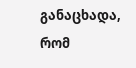განაცხადა, რომ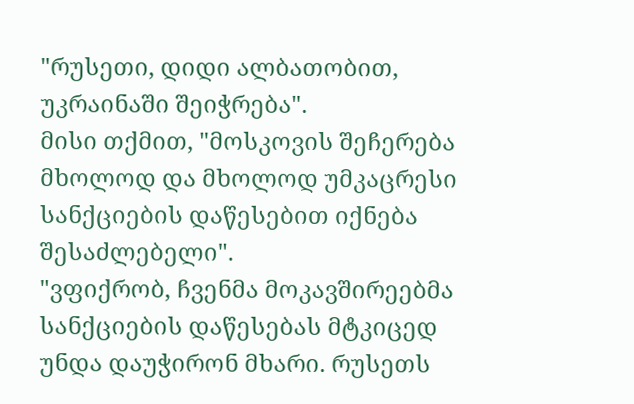"რუსეთი, დიდი ალბათობით, უკრაინაში შეიჭრება".
მისი თქმით, "მოსკოვის შეჩერება მხოლოდ და მხოლოდ უმკაცრესი სანქციების დაწესებით იქნება შესაძლებელი".
"ვფიქრობ, ჩვენმა მოკავშირეებმა სანქციების დაწესებას მტკიცედ უნდა დაუჭირონ მხარი. რუსეთს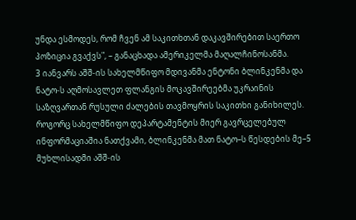უნდა ესმოდეს, რომ ჩვენ ამ საკითხთან დაკავშირებით საერთო პოზიცია გვაქვს", – განაცხადა ამერიკელმა მაღალჩინოსანმა.
3 იანვარს აშშ-ის სახელმწიფო მდივანმა ენტონი ბლინკენმა და ნატო-ს აღმოსავლეთ ფლანგის მოკავშირეებმა უკრაინის საზღვართან რუსული ძალების თავმოყრის საკითხი განიხილეს.
როგორც სახელმწიფო დეპარტამენტის მიერ გავრცელებულ ინფორმაციაშია ნათქვამი, ბლინკენმა მათ ნატო–ს წესდების მე–5 მუხლისადმი აშშ-ის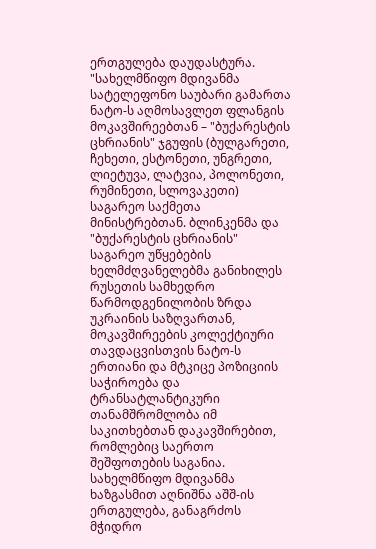ერთგულება დაუდასტურა.
"სახელმწიფო მდივანმა სატელეფონო საუბარი გამართა ნატო-ს აღმოსავლეთ ფლანგის მოკავშირეებთან – "ბუქარესტის ცხრიანის" ჯგუფის (ბულგარეთი, ჩეხეთი, ესტონეთი, უნგრეთი, ლიეტუვა, ლატვია, პოლონეთი, რუმინეთი, სლოვაკეთი) საგარეო საქმეთა მინისტრებთან. ბლინკენმა და "ბუქარესტის ცხრიანის" საგარეო უწყებების ხელმძღვანელებმა განიხილეს რუსეთის სამხედრო წარმოდგენილობის ზრდა უკრაინის საზღვართან, მოკავშირეების კოლექტიური თავდაცვისთვის ნატო-ს ერთიანი და მტკიცე პოზიციის საჭიროება და ტრანსატლანტიკური თანამშრომლობა იმ საკითხებთან დაკავშირებით, რომლებიც საერთო შეშფოთების საგანია. სახელმწიფო მდივანმა ხაზგასმით აღნიშნა აშშ-ის ერთგულება, განაგრძოს მჭიდრო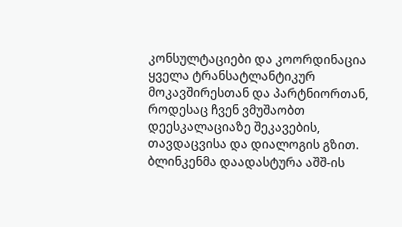კონსულტაციები და კოორდინაცია ყველა ტრანსატლანტიკურ მოკავშირესთან და პარტნიორთან, როდესაც ჩვენ ვმუშაობთ დეესკალაციაზე შეკავების, თავდაცვისა და დიალოგის გზით. ბლინკენმა დაადასტურა აშშ-ის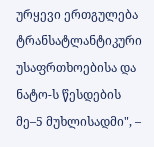ურყევი ერთგულება ტრანსატლანტიკური უსაფრთხოებისა და ნატო-ს წესდების მე–5 მუხლისადმი", –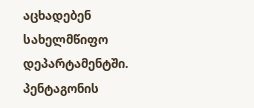აცხადებენ სახელმწიფო დეპარტამენტში.
პენტაგონის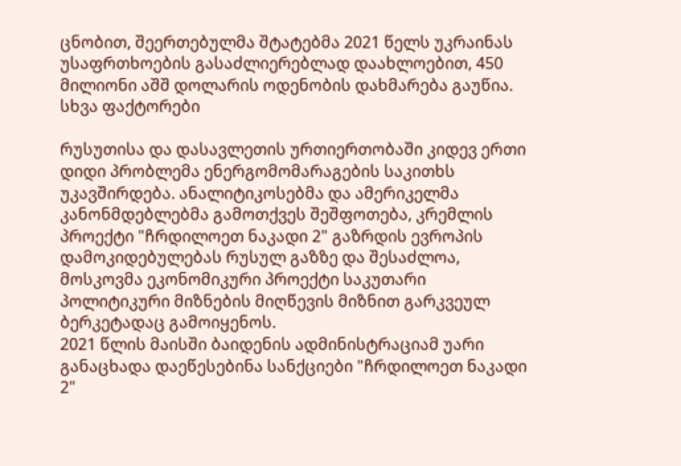ცნობით, შეერთებულმა შტატებმა 2021 წელს უკრაინას უსაფრთხოების გასაძლიერებლად დაახლოებით, 450 მილიონი აშშ დოლარის ოდენობის დახმარება გაუწია.
სხვა ფაქტორები

რუსუთისა და დასავლეთის ურთიერთობაში კიდევ ერთი დიდი პრობლემა ენერგომომარაგების საკითხს უკავშირდება. ანალიტიკოსებმა და ამერიკელმა კანონმდებლებმა გამოთქვეს შეშფოთება, კრემლის პროექტი "ჩრდილოეთ ნაკადი 2" გაზრდის ევროპის დამოკიდებულებას რუსულ გაზზე და შესაძლოა, მოსკოვმა ეკონომიკური პროექტი საკუთარი პოლიტიკური მიზნების მიღწევის მიზნით გარკვეულ ბერკეტადაც გამოიყენოს.
2021 წლის მაისში ბაიდენის ადმინისტრაციამ უარი განაცხადა დაეწესებინა სანქციები "ჩრდილოეთ ნაკადი 2"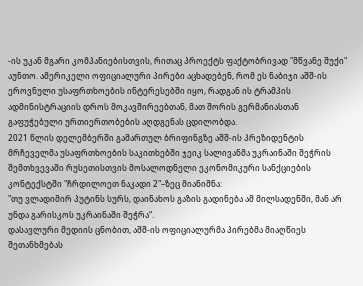-ის უკან მგარი კომპანიებისთვის, რითაც პროექტს ფაქტობრივად "მწვანე შუქი" აუნთო. ამერიკელი ოფიციალური პირები აცხადებენ, რომ ეს ნაბიჯი აშშ-ის ეროვნული უსაფრთხოების ინტერესებში იყო, რადგან ის ტრამპის ადმინისტრაციის დროს მოკავშირეებთან, მათ შორის გერმანიასთან გაფუჭებული ურთიერთობების აღდგენას ცდილობდა.
2021 წლის დელემბერში გამართულ ბრიფინგზე აშშ-ის პრეზიდენტის მრჩეველმა უსაფრთხოების საკითხებში ჯეიკ სალივანმა უკრაინაში შეჭრის შემთხვევაში რუსეთისთვის მოსალოდნელი ეკონომიკური სანქციების კონტექსტში "ჩრდილოეთ ნაკადი 2"–ზეც მიანიშნა:
"თუ ვლადიმირ პუტინს სურს, დაინახოს გაზის გადინება ამ მილსადენში, მან არ უნდა გარისკოს უკრაინაში შეჭრა“.
დასავლური მედიის ცნობით, აშშ-ის ოფიციალურმა პირებმა მიაღწიეს შეთანხმებას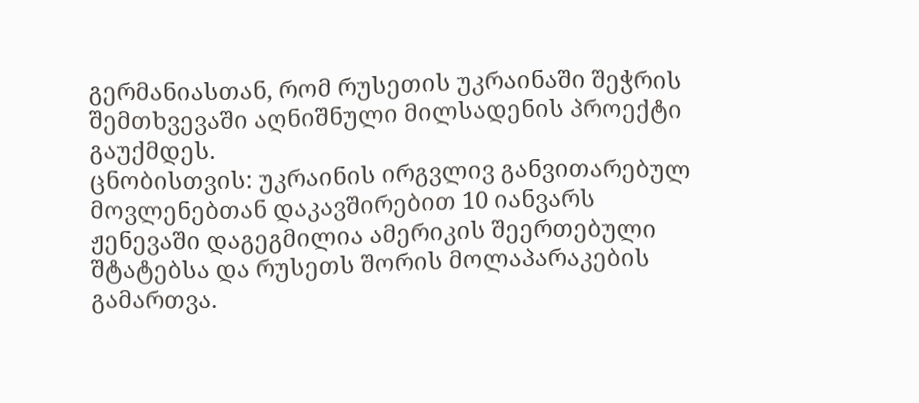გერმანიასთან, რომ რუსეთის უკრაინაში შეჭრის შემთხვევაში აღნიშნული მილსადენის პროექტი გაუქმდეს.
ცნობისთვის: უკრაინის ირგვლივ განვითარებულ მოვლენებთან დაკავშირებით 10 იანვარს ჟენევაში დაგეგმილია ამერიკის შეერთებული შტატებსა და რუსეთს შორის მოლაპარაკების გამართვა.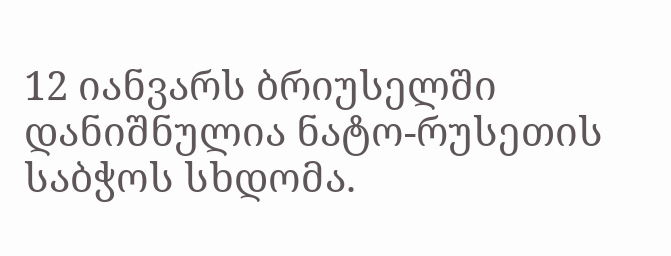12 იანვარს ბრიუსელში დანიშნულია ნატო-რუსეთის საბჭოს სხდომა.